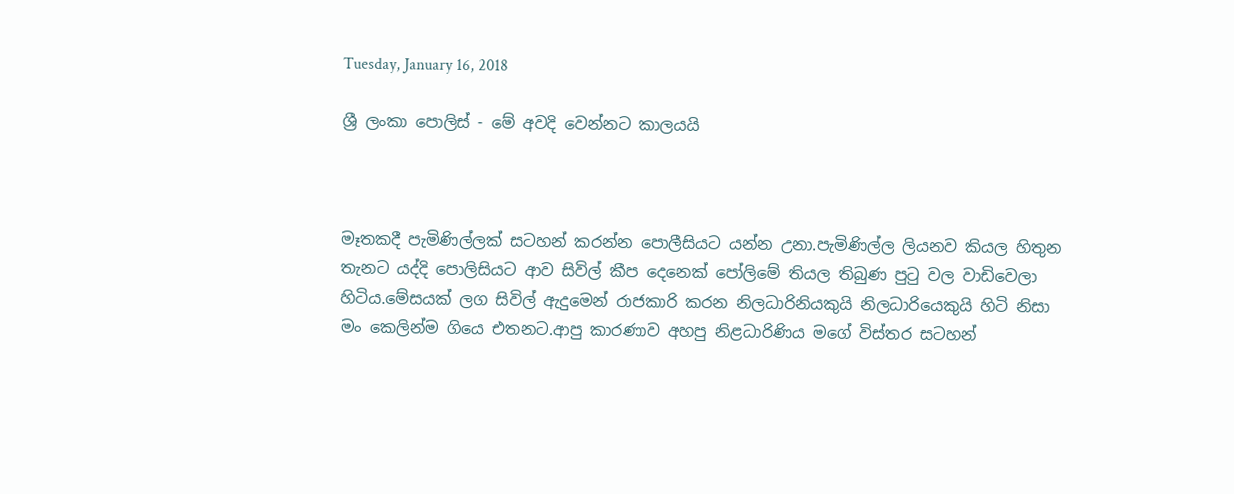Tuesday, January 16, 2018

ශ්‍රී ලංකා පොලිස් - මේ අවදි වෙන්නට කාලයයි



මෑතකදී පැමිණිල්ලක් සටහන් කරන්න පොලීසියට යන්න උනා.පැමිණිල්ල ලියනව කියල හිතුන තැනට යද්දි පොලිසියට ආව සිවිල් කීප දෙනෙක් පෝලිමේ තියල තිබුණ පුටු වල වාඩිවෙලා හිටිය.මේසයක් ලග සිවිල් ඇදුමෙන් රාජකාරි කරන නිලධාරිනියකුයි නිලධාරියෙකුයි හිටි නිසා මං කෙලින්ම ගියෙ එතනට.ආපු කාරණාව අහපු නිළධාරිණිය මගේ විස්තර සටහන්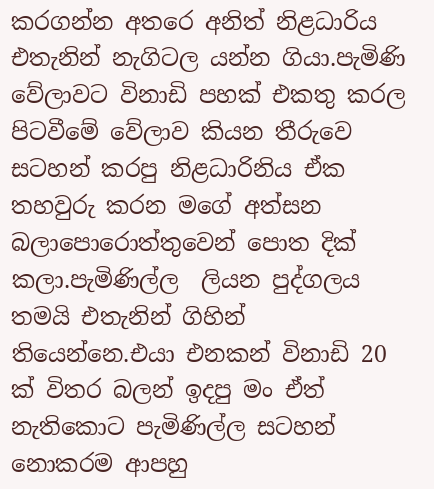කරගන්න අතරෙ අනිත් නිළධාරිය එතැනින් නැගිටල යන්න ගියා.පැමිණි වේලාවට විනාඩි පහක් එකතු කරල පිටවීමේ වේලාව කියන තීරුවෙ සටහන් කරපු නිළධාරිනිය ඒක තහවුරු කරන මගේ අත්සන බලාපොරොත්තුවෙන් පොත දික් කලා.පැමිණිල්ල  ලියන පුද්ගලය තමයි එතැනින් ගිහින් තියෙන්නෙ.එයා එනකන් විනාඩි 20 ක් විතර බලන් ඉදපු මං ඒත් නැතිකොට පැමිණිල්ල සටහන් නොකරම ආපහු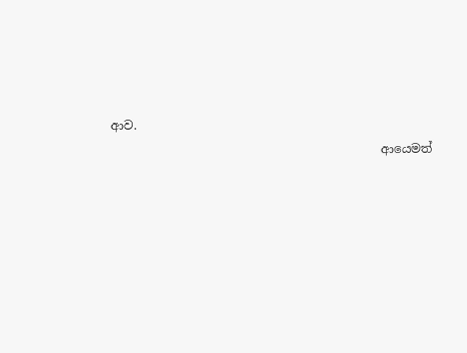ආව.
                                             ආයෙමත්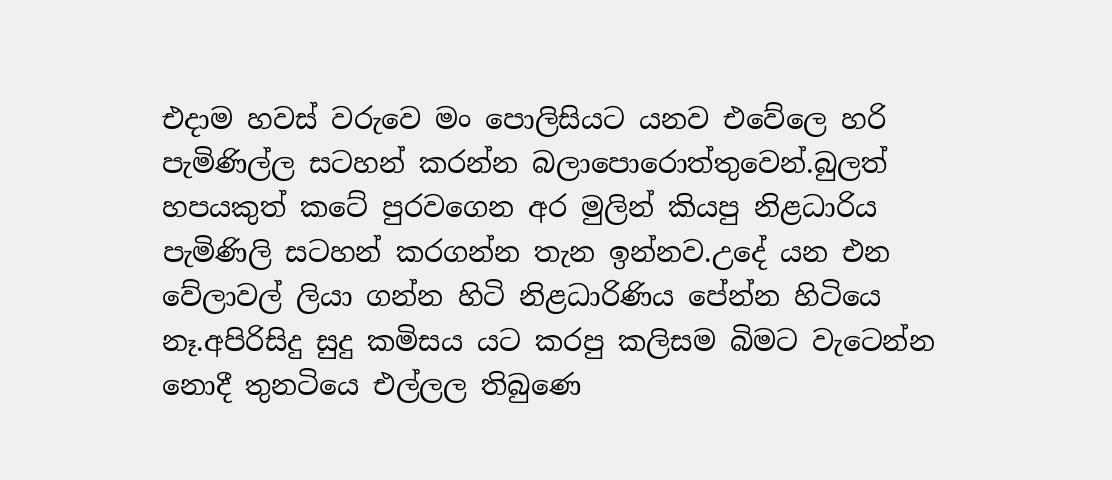එදාම හවස් වරුවෙ මං පොලිසියට යනව එවේලෙ හරි පැමිණිල්ල සටහන් කරන්න බලාපොරොත්තුවෙන්.බුලත් හපයකුත් කටේ පුරවගෙන අර මුලින් කියපු නිළධාරිය පැමිණිලි සටහන් කරගන්න තැන ඉන්නව.උදේ යන එන වේලාවල් ලියා ගන්න හිටි නිළධාරිණිය පේන්න හිටියෙ නෑ.අපිරිසිදු සුදු කමිසය යට කරපු කලිසම බිමට වැටෙන්න නොදී තුනටියෙ එල්ලල තිබුණෙ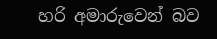හරි අමාරුවෙන් බව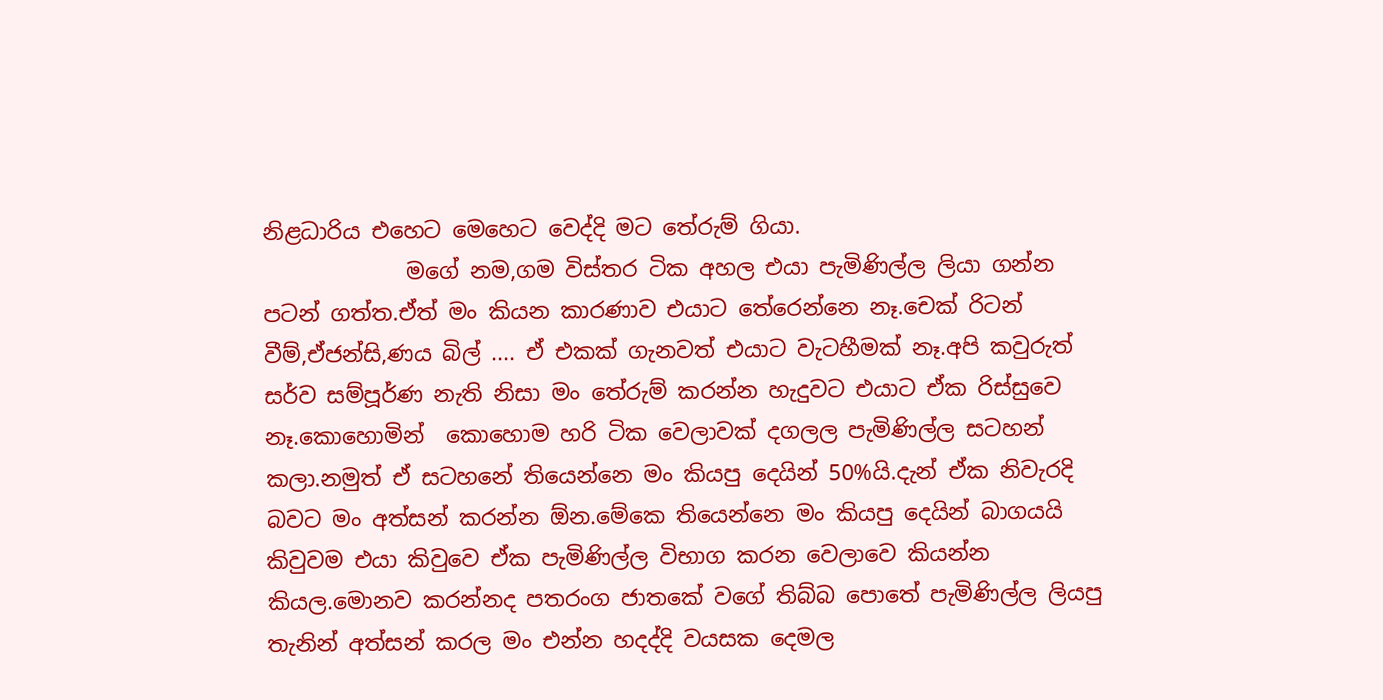නිළධාරිය එහෙට මෙහෙට වෙද්දි මට තේරුම් ගියා.
             මගේ නම,ගම විස්තර ටික අහල එයා පැමිණිල්ල ලියා ගන්න පටන් ගත්ත.ඒත් මං කියන කාරණාව එයාට තේරෙන්නෙ නෑ.චෙක් රිටන් වීම්,ඒජන්සි,ණය බිල් .... ඒ එකක් ගැනවත් එයාට වැටහීමක් නෑ.අපි කවුරුත් සර්ව සම්පූර්ණ නැති නිසා මං තේරුම් කරන්න හැදුවට එයාට ඒක රිස්සුවෙ නෑ.කොහොමින්  කොහොම හරි ටික වෙලාවක් දගලල පැමිණිල්ල සටහන් කලා.නමුත් ඒ සටහනේ තියෙන්නෙ මං කියපු දෙයින් 50%යි.දැන් ඒක නිවැරදි බවට මං අත්සන් කරන්න ඕන.මේකෙ තියෙන්නෙ මං කියපු දෙයින් බාගයයි කිවුවම එයා කිවුවෙ ඒක පැමිණිල්ල විභාග කරන වෙලාවෙ කියන්න කියල.මොනව කරන්නද පතරංග ජාතකේ වගේ තිබ්බ පොතේ පැමිණිල්ල ලියපු තැනින් අත්සන් කරල මං එන්න හදද්දි වයසක දෙමල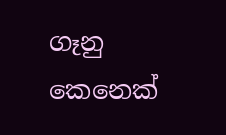ගෑනු කෙනෙක්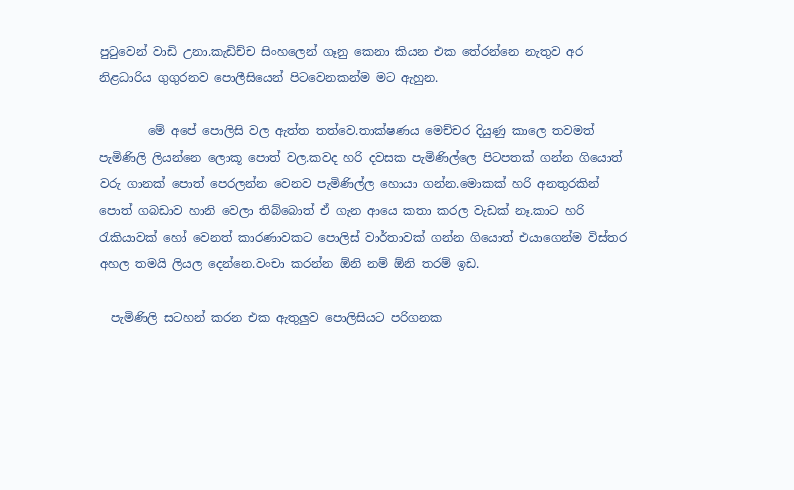පුටුවෙන් වාඩි උනා.කැඩිච්ච සිංහලෙන් ගෑනු කෙනා කියන එක තේරන්නෙ නැතුව අර නිළධාරිය ගුගුරනව පොලීසියෙන් පිටවෙනකන්ම මට ඇහුන.

        මේ අපේ පොලිසි වල ඇත්ත තත්වෙ.තාක්ෂණය මෙච්චර දියුණු කාලෙ තවමත් පැමිණිලි ලියන්නෙ ලොකූ පොත් වල.කවද හරි දවසක පැමිණිල්ලෙ පිටපතක් ගන්න ගියොත් වරු ගානක් පොත් පෙරලන්න වෙනව පැමිණිල්ල හොයා ගන්න.මොකක් හරි අනතුරකින් පොත් ගබඩාව හානි වෙලා තිබ්බොත් ඒ ගැන ආයෙ කතා කරල වැඩක් නෑ.කාට හරි රැකියාවක් හෝ වෙනත් කාරණාවකට පොලිස් වාර්තාවක් ගන්න ගියොත් එයාගෙන්ම විස්තර අහල තමයි ලියල දෙන්නෙ.වංචා කරන්න ඕනි නම් ඕනි තරම් ඉඩ.

  පැමිණිලි සටහන් කරන එක ඇතුලුව පොලිසියට පරිගනක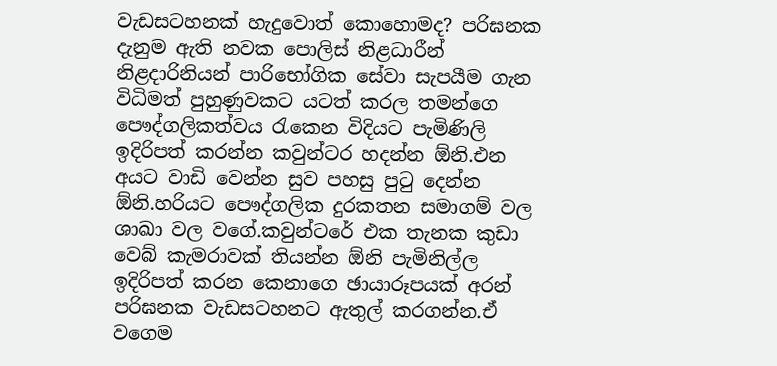වැඩසටහනක් හැදුවොත් කොහොමද? පරිඝනක දැනුම ඇති නවක පොලිස් නිළධාරීන් නිළදාරිනියන් පාරිභෝගික සේවා සැපයීම ගැන විධිමත් පුහුණුවකට යටත් කරල තමන්ගෙ පෞද්ගලිකත්වය රැකෙන විදියට පැමිණිලි ඉදිරිපත් කරන්න කවුන්ටර හදන්න ඕනි.එන අයට වාඩි වෙන්න සුව පහසු පුටු දෙන්න ඕනි.හරියට පෞද්ගලික දුරකතන සමාගම් වල ශාඛා වල වගේ.කවුන්ටරේ එක තැනක කුඩා වෙබ් කැමරාවක් තියන්න ඕනි පැමිනිල්ල ඉදිරිපත් කරන කෙනාගෙ ඡායාරූපයක් අරන් පරිඝනක වැඩසටහනට ඇතුල් කරගන්න.ඒ වගෙම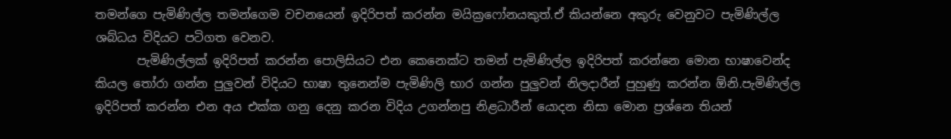තමන්ගෙ පැමිණිල්ල තමන්ගෙම වචනයෙන් ඉදිරිපත් කරන්න මයික්‍රෆෝනයකුත්.ඒ කියන්නෙ අකුරු වෙනුවට පැමිණිල්ල ශබ්ධය විදියට පටිගත වෙනව.
       පැමිණිල්ලක් ඉදිරිපත් කරන්න පොලිසියට එන කෙනෙක්ට තමන් පැමිණිල්ල ඉදිරිපත් කරන්නෙ මොන භාෂාවෙන්ද කියල තෝරා ගන්න පුලුවන් විදියට භාෂා තුනෙන්ම පැමිණිලි භාර ගන්න පුලුවන් නිලදාරීන් පුහුණු කරන්න ඕනි.පැමිණිල්ල ඉදිරිපත් කරන්න එන අය එක්ක ගනු දෙනු කරන විදිය උගන්නපු නිළධාරීන් යොදන නිසා මොන ප්‍රශ්නෙ තියන්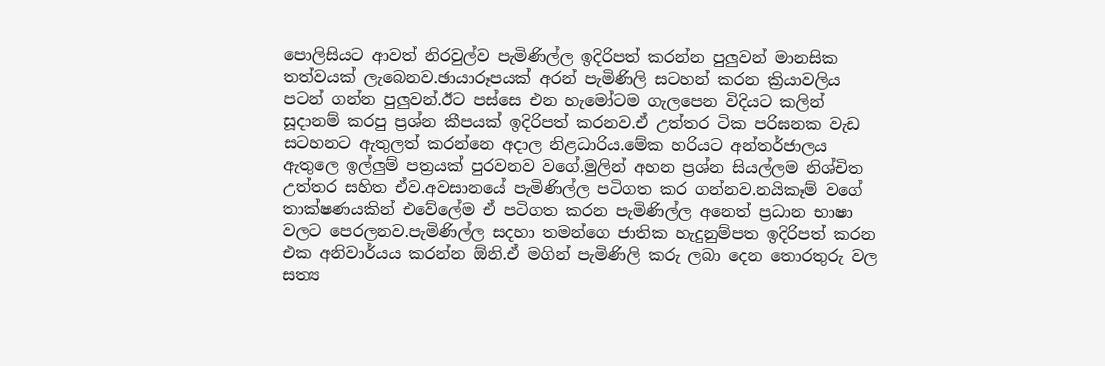පොලිසියට ආවත් නිරවුල්ව පැමිණිල්ල ඉදිරිපත් කරන්න පුලුවන් මානසික තත්වයක් ලැබෙනව.ඡායාරූපයක් අරන් පැමිණිලි සටහන් කරන ක්‍රියාවලිය පටන් ගන්න පුලුවන්.ඊට පස්සෙ එන හැමෝටම ගැලපෙන විදියට කලින් සූදානම් කරපු ප්‍රශ්න කීපයක් ඉදිරිපත් කරනව.ඒ උත්තර ටික පරිඝනක වැඩ සටහනට ඇතුලත් කරන්නෙ අදාල නිළධාරිය.මේක හරියට අන්තර්ජාලය ඇතුලෙ ඉල්ලුම් පත්‍රයක් පුරවනව වගේ.මුලින් අහන ප්‍රශ්න සියල්ලම නිශ්චිත උත්තර සහිත ඒව.අවසානයේ පැමිණිල්ල පටිගත කර ගන්නව.නයිකෑම් වගේ තාක්ෂණයකින් එවේලේම ඒ පටිගත කරන පැමිණිල්ල අනෙත් ප්‍රධාන භාෂා වලට පෙරලනව.පැමිණිල්ල සදහා තමන්ගෙ ජාතික හැදුනුම්පත ඉදිරිපත් කරන එක අනිවාර්යය කරන්න ඕනි.ඒ මගින් පැමිණිලි කරු ලබා දෙන තොරතුරු වල සත්‍ය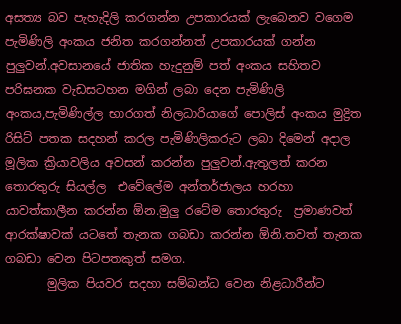අසත්‍ය බව පැහැදිලි කරගන්න උපකාරයක් ලැබෙනව වගෙම පැමිණිලි අංකය ජනිත කරගන්නත් උපකාරයක් ගන්න පුලුවන්.අවසානයේ ජාතික හැදුනුම් පත් අංකය සහිතව පරිඝනක වැඩසටහන මගින් ලබා දෙන පැමිණිලි අංකය,පැමිණිල්ල භාරගත් නිලධාරියාගේ පොලිස් අංකය මුද්‍රිත රිසිට් පතක සදහන් කරල පැමිණිලිකරුට ලබා දිමෙන් අදාල මූලික ක්‍රියාවලිය අවසන් කරන්න පුලුවන්.ඇතුලත් කරන තොරතුරු සියල්ල  එවේලේම අන්තර්ජාලය හරහා යාවත්කාලීන කරන්න ඕන.මුලු රටේම තොරතුරු  ප්‍රමාණවත් ආරක්ෂාවක් යටතේ තැනක ගබඩා කරන්න ඕනි.තවත් තැනක ගබඩා වෙන පිටපතකුත් සමග.
       මුලික පියවර සදහා සම්බන්ධ වෙන නිළධාරීන්ට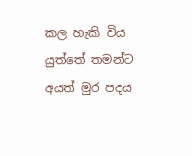කල හැකි විය යුත්තේ තමන්ට අයත් මුර පදය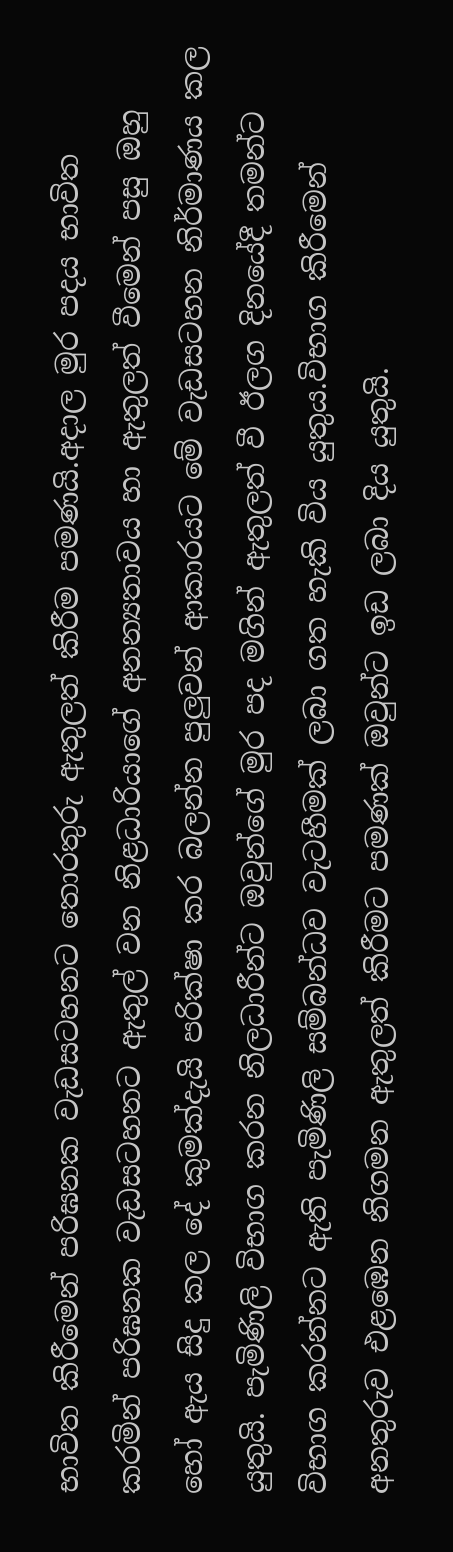භාවිත කිරීමෙන් පරිඝනක වැඩසටහනට තොරතුරු ඇතුලත් කිරීම පමණයි.අදාල මුර පදය භාවිත කරමින් පරිඝනක වැඩසටහනට ඇතුල් වන නිළධාරියාගේ අනන්‍යතාවය හා ඇතුලත් වීමෙන් පසු ඔහු හෝ ඇය සිදු කල දේ කුමක්දැයි පරික්ෂා කර බලන්න පුලුවන් ආකාරයට මේ වැඩසටහන නිර්මාණය කල යුතුයි. පැමිණිලි විභාග කරන නිලධාරීන්ට ඔවුන්ගේ මුර පද මගින් ඇතුලත් වී ඊලග දිනයේදී තමන්ට විභාග කරන්නට ඇති පැමිණිලි සම්බන්ධව වැටහීමක් ලබා ගත හැකි විය යුතුය.විභාග කිරීමෙන් අනතුරුව එළඹෙන නිගමන ඇතුලත් කිරීමට පමණක් ඔවුන්ට ඉඩ ලබා දිය යුතුයි.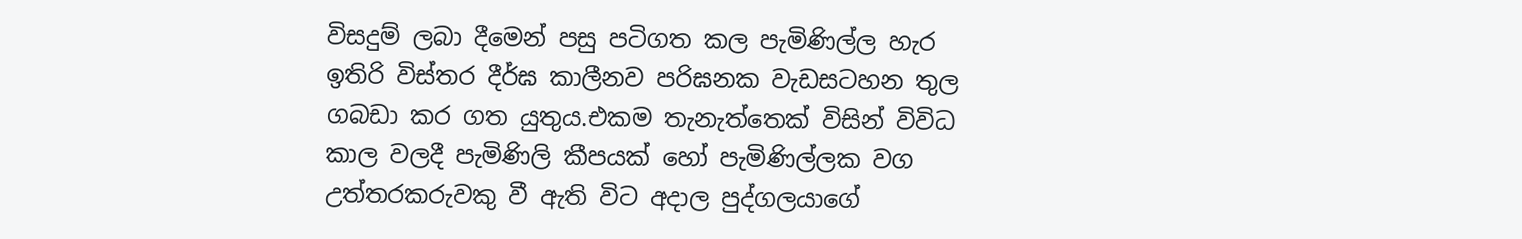විසදුම් ලබා දීමෙන් පසු පටිගත කල පැමිණිල්ල හැර ඉතිරි විස්තර දීර්ඝ කාලීනව පරිඝනක වැඩසටහන තුල ගබඩා කර ගත යුතුය.එකම තැනැත්තෙක් විසින් විවිධ කාල වලදී පැමිණිලි කීපයක් හෝ පැමිණිල්ලක වග උත්තරකරුවකු වී ඇති විට අදාල පුද්ගලයාගේ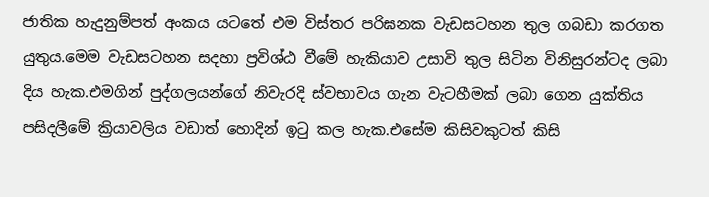ජාතික හැදුනුම්පත් අංකය යටතේ එම විස්තර පරිඝනක වැඩසටහන තුල ගබඩා කරගත යුතුය.මෙම වැඩසටහන සදහා ප්‍රවිශ්ඨ වීමේ හැකියාව උසාවි තුල සිටින විනිසුරන්ටද ලබා දිය හැක.එමගින් පුද්ගලයන්ගේ නිවැරදි ස්වභාවය ගැන වැටහීමක් ලබා ගෙන යුක්තිය පසිදලීමේ ක්‍රියාවලිය වඩාත් හොදින් ඉටු කල හැක.එසේම කිසිවකුටත් කිසි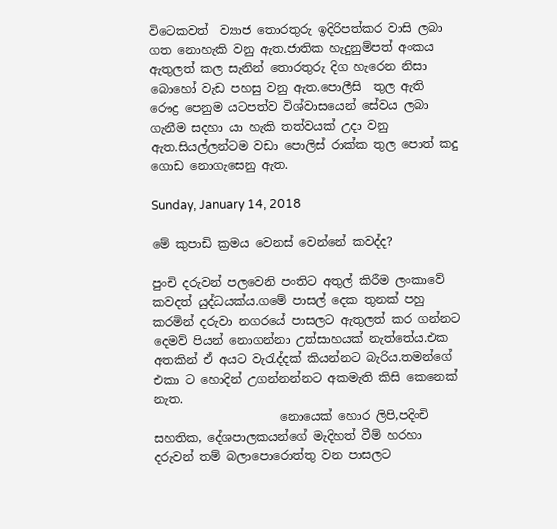විටෙකවත්  ව්‍යාජ තොරතුරු ඉදිරිපත්කර වාසි ලබා ගත නොහැකි වනු ඇත.ජාතික හැදුනුම්පත් අංකය ඇතුලත් කල සැනින් තොරතුරු දිග හැරෙන නිසා බොහෝ වැඩ පහසු වනු ඇත.පොලීසි  තුල ඇති රෞද්‍ර පෙනුම යටපත්ව විශ්වාසයෙන් සේවය ලබා ගැනීම සදහා යා හැකි තත්වයක් උදා වනු ඇත.සියල්ලන්ටම වඩා පොලිස් රාක්ක තුල පොත් කදු ගොඩ නොගැසෙනු ඇත.

Sunday, January 14, 2018

මේ කුපාඩි ක්‍රමය වෙනස් වෙන්නේ කවද්ද?

පුංචි දරුවන් පලවෙනි පංතිට අතුල් කිරීම ලංකාවේ කවදත් යුද්ධයක්ය.ගමේ පාසල් දෙක තුනක් පහු කරමින් දරුවා නගරයේ පාසලට ඇතුලත් කර ගන්නට දෙමව් පියන් නොගන්නා උත්සාහයක් නැත්තේය.එක අතකින් ඒ අයට වැරැද්දක් කියන්නට බැරිය.තමන්ගේ එකා ට හොදින් උගන්නන්නට අකමැති කිසි කෙනෙක් නැත.
                     නොයෙක් හොර ලිපි,පදිංචි සහතික, දේශපාලකයන්ගේ මැදිහත් වීම් හරහා දරුවන් තම් බලාපොරොත්තු වන පාසලට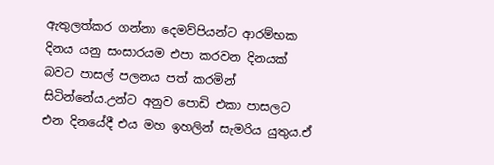ඇතුලත්කර ගන්නා දෙමව්පියන්ට ආරම්භක දිනය යනු සංසාරයම එපා කරවන දිනයක් බවට පාසල් පලනය පත් කරමින් සිටින්නේය.උන්ට අනුව පොඩි එකා පාසලට එන දිනයේදී එය මහ ඉහලින් සැමරිය යුතුය.ඒ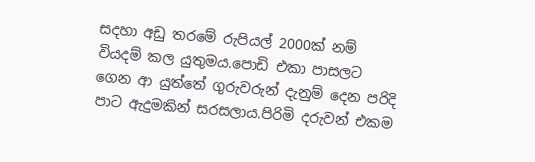සදහා අඩු තරමේ රුපියල් 2000ක් නම් වියදම් කල යුතුමය.පොඩි එකා පාසලට ගෙන ආ යුත්තේ ගුරුවරුන් දැනුම් දෙන පරිදි පාට ඇදුමකින් සරසලාය.පිරිමි දරුවන් එකම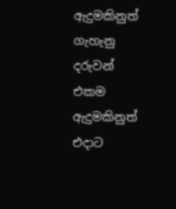ඇදුමකිනුත් ගැහැනු දරුවන් එකම ඇදුමකිනුත් එදාට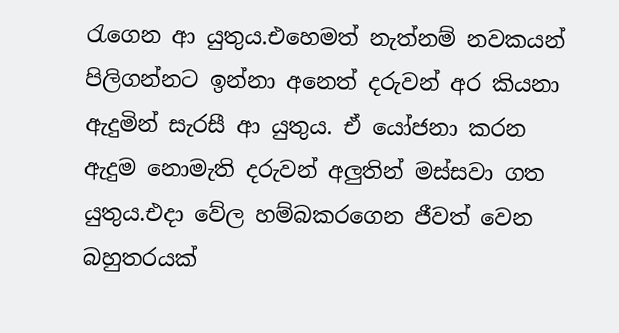රැගෙන ආ යුතුය.එහෙමත් නැත්නම් නවකයන් පිලිගන්නට ඉන්නා අනෙත් දරුවන් අර කියනා ඇදුමින් සැරසී ආ යුතුය. ඒ යෝජනා කරන ඇදුම නොමැති දරුවන් අලුතින් මස්සවා ගත යුතුය.එදා වේල හම්බකරගෙන ජීවත් වෙන බහුතරයක්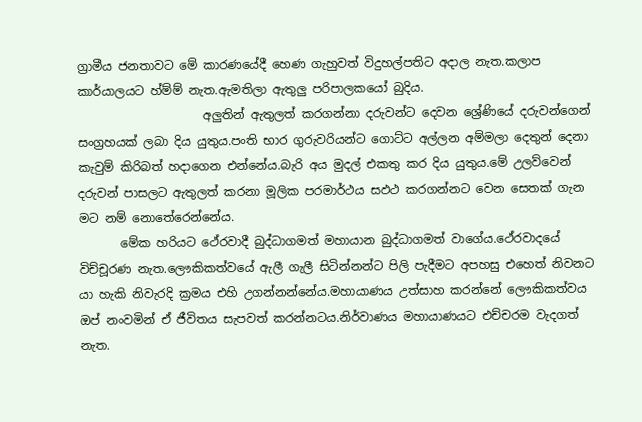ග්‍රාමීය ජනතාවට මේ කාරණයේදී හෙණ ගැහුවත් විදුහල්පතිට අදාල නැත.කලාප කාර්යාලයට හ්ම්ම් නැත.ඇමතිලා ඇතුලු පරිපාලකයෝ බුදිය.
                     අලුතින් ඇතුලත් කරගන්නා දරුවන්ට දෙවන ශ්‍රේණියේ දරුවන්ගෙන් සංග්‍රහයක් ලබා දිය යුතුය.පංති භාර ගුරුවරියන්ට ගොට්ට අල්ලන අම්මලා දෙතුන් දෙනා කැවුම් කිරිබත් හදාගෙන එන්නේය.බැරි අය මුදල් එකතු කර දිය යුතුය.මේ උලව්වෙන් දරුවන් පාසලට ඇතුලත් කරනා මූලික පරමාර්ථය සඵථ කරගන්නට වෙන සෙතක් ගැන මට නම් නොතේරෙන්නේය.
       මේක හරියට ථේරවාදී බුද්ධාගමත් මහායාන බුද්ධාගමත් වාගේය.ථේරවාදයේ විච්චූරණ නැත.ලෞකිකත්වයේ ඇලී ගැලී සිටින්නන්ට පිලි පැදීමට අපහසු එහෙත් නිවනට යා හැකි නිවැරදි ක්‍රමය එහි උගන්නන්නේය.මහායාණ‍ය උත්සාහ කරන්නේ ලෞකිකත්වය ඔප් නංවමින් ඒ ජීවිතය සැපවත් කරන්නටය.නිර්වාණය මහායාණයට එච්චරම වැදගත් නැත.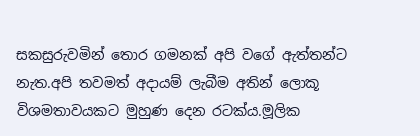සකසුරුවමින් තොර ගමනක් අපි වගේ ඇත්තන්ට නැත.අපි තවමත් අදායම් ලැබීම අතින් ලොකූ විශමතාවයකට මුහුණ දෙන රටක්ය.මූලික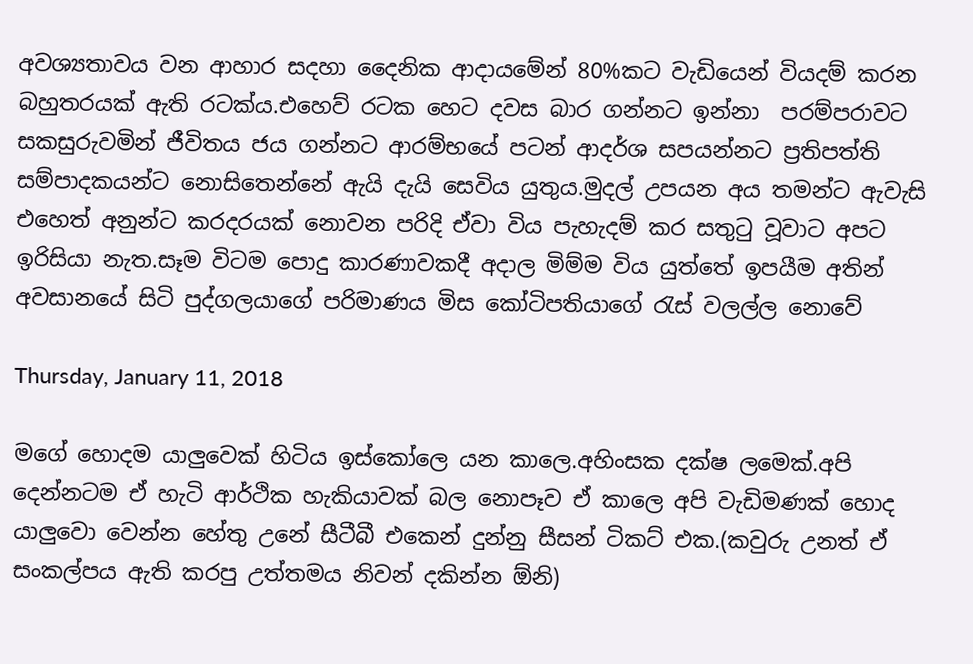අවශ්‍යතාවය වන ආහාර සදහා දෛනික ආදායමේන් 80%කට වැඩියෙන් වියදම් කරන බහුතරයක් ඇති රටක්ය.එහෙව් රටක හෙට දවස බාර ගන්නට ඉන්නා  පරම්පරාවට සකසුරුවමින් ජීවිතය ජය ගන්නට ආරම්භයේ පටන් ආදර්ශ සපයන්නට ප්‍රතිපත්ති සම්පාදකයන්ට නොසිතෙන්නේ ඇයි දැයි සෙවිය යුතුය.මුදල් උපයන අය තමන්ට ඇවැසි එහෙත් අනුන්ට කරදරයක් නොවන පරිදි ඒවා විය පැහැදම් කර සතුටු වූවාට අපට ඉරිසියා නැත.සෑම විටම පොදු කාරණාවකදී අදාල මිම්ම විය යුත්තේ ඉපයීම අතින් අවසානයේ සිටි පුද්ගලයාගේ පරිමාණය මිස කෝටිපතියාගේ රැස් වලල්ල නොවේ

Thursday, January 11, 2018

මගේ හොදම යාලුවෙක් හිටිය ඉස්කෝලෙ යන කාලෙ.අහිංසක දක්ෂ ලමෙක්.අපි දෙන්නටම ඒ හැටි ආර්ථික හැකියාවක් බල නොපෑව ඒ කාලෙ අපි වැඩිමණක් හොද යාලුවො වෙන්න හේතු උනේ සීටීබී එකෙන් දුන්නු සීසන් ටිකට් එක.(කවුරු උනත් ඒ සංකල්පය ඇති කරපු උත්තමය නිවන් දකින්න ඕනි)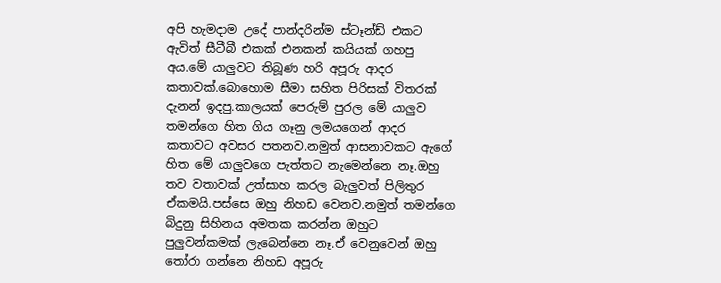අපි හැමදාම උදේ පාන්දරින්ම ස්ටෑන්ඩ් එකට ඇවිත් සීටීබී එකක් එනකන් කයියක් ගහපු අය.මේ යාලුවට තිබූණ හරි අපූරු ආදර කතාවක්.බොහොම සීමා සහිත පිරිසක් විතරක් දැනන් ඉදපු.කාලයක් පෙරුම් පුරල මේ යාලුව තමන්ගෙ හිත ගිය ගෑනු ලමයගෙන් ආදර කතාවට අවසර පතනව.නමුත් ආසනාවකට ඇගේ හිත මේ යාලුවගෙ පැත්තට නැමෙන්නෙ නෑ.ඔහු තව වතාවක් උත්සාහ කරල බැලුවත් පිලිතුර ඒකමයි.පස්සෙ ඔහු නිහඩ වෙනව.නමුත් තමන්ගෙ බිදුනු සිහිනය අමතක කරන්න ඔහුට පුලුවන්කමක් ලැබෙන්නෙ නෑ.ඒ වෙනුවෙන් ඔහු තෝරා ගන්නෙ නිහඩ අපූරු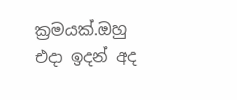ක්‍රමයක්.ඔහු එදා ඉදන් අද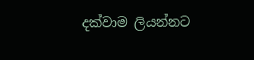දක්වාම ලියන්නට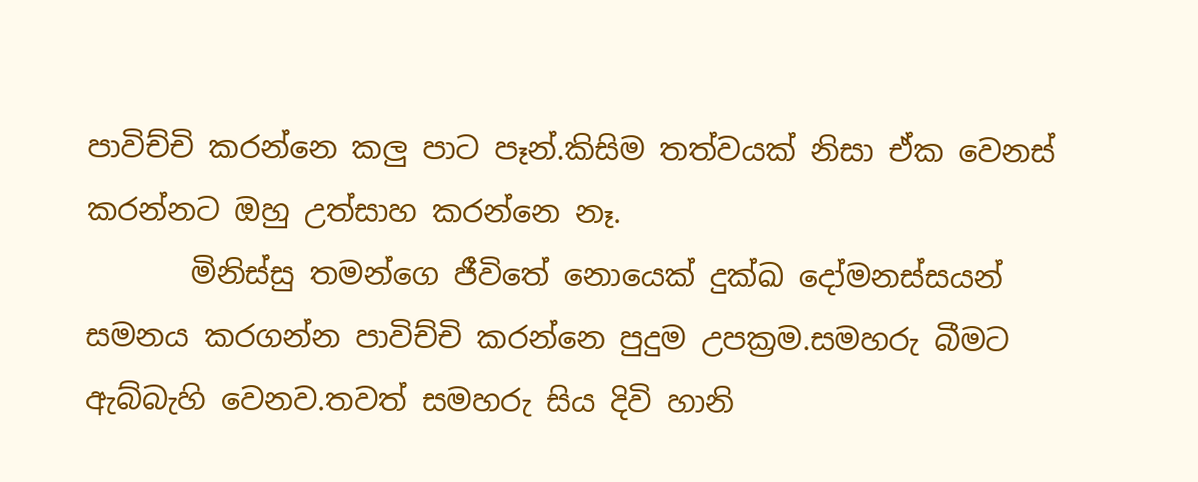පාවිච්චි කරන්නෙ කලු පාට පෑන්.කිසිම තත්වයක් නිසා ඒක වෙනස් කරන්නට ඔහු උත්සාහ කරන්නෙ නෑ.
       මිනිස්සු තමන්ගෙ ජීවිතේ නොයෙක් දුක්ඛ දෝමනස්සයන් සමනය කරගන්න පාවිච්චි කරන්නෙ පුදුම උපක්‍රම.සමහරු බීමට ඇබ්බැහි වෙනව.තවත් සමහරු සිය දිවි හානි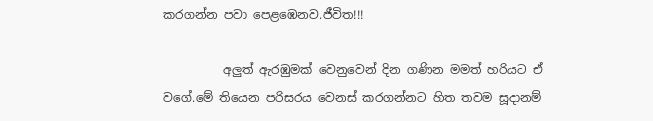කරගන්න පවා පෙළඹෙනව.ජීවිත!!!

          අලුත් ඇරඹුමක් වෙනුවෙන් දින ගණින මමත් හරියට ඒ වගේ.මේ තියෙන පරිසරය වෙනස් කරගන්නට හිත තවම සූදානම්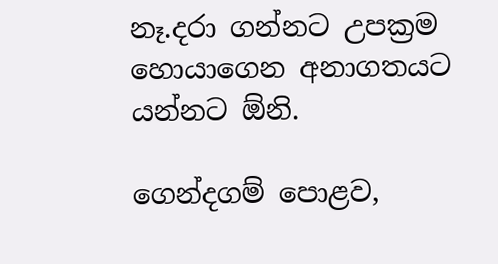නෑ.දරා ගන්නට උපක්‍රම හොයාගෙන අනාගතයට යන්නට ඕනි.

ගෙන්දගම් පොළව,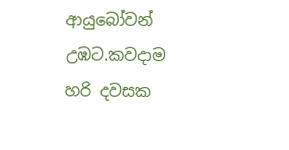ආයුබෝවන් උඹට.කවදාම හරි දවසක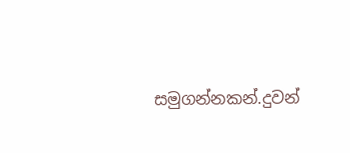සමුගන්නකන්.දුවන්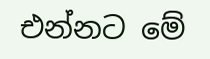එන්නට මේ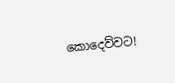කොදෙව්වට!